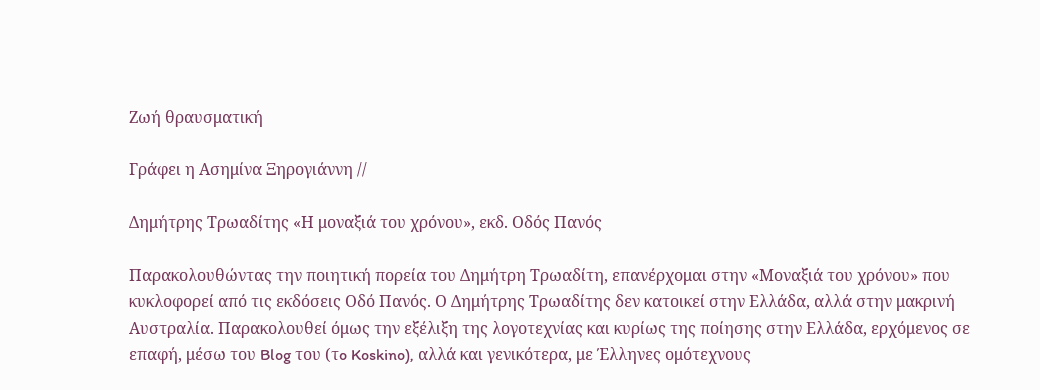Ζωή θραυσματική

Γράφει η Ασημίνα Ξηρογιάννη //

Δημήτρης Τρωαδίτης «Η μοναξιά του χρόνου», εκδ. Οδός Πανός

Παρακολουθώντας την ποιητική πορεία του Δημήτρη Τρωαδίτη, επανέρχομαι στην «Μοναξιά του χρόνου» που κυκλοφορεί από τις εκδόσεις Οδό Πανός. Ο Δημήτρης Τρωαδίτης δεν κατοικεί στην Ελλάδα, αλλά στην μακρινή Αυστραλία. Παρακολουθεί όμως την εξέλιξη της λογοτεχνίας και κυρίως της ποίησης στην Ελλάδα, ερχόμενος σε επαφή, μέσω του Blog του (τo Koskino), αλλά και γενικότερα, με Έλληνες ομότεχνους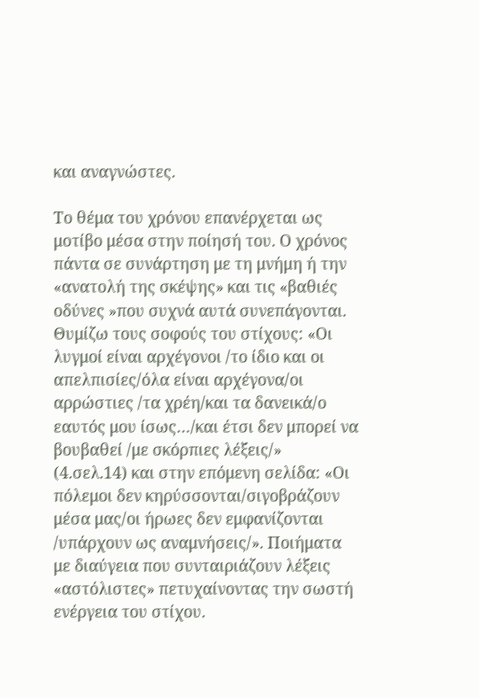και αναγνώστες.

Το θέμα του χρόνου επανέρχεται ως μοτίβο μέσα στην ποίησή του. Ο χρόνος πάντα σε συνάρτηση με τη μνήμη ή την «ανατολή της σκέψης» και τις «βαθιές οδύνες »που συχνά αυτά συνεπάγονται. Θυμίζω τους σοφούς του στίχους: «Οι λυγμοί είναι αρχέγονοι /το ίδιο και οι απελπισίες/όλα είναι αρχέγονα/οι αρρώστιες /τα χρέη/και τα δανεικά/ο εαυτός μου ίσως…/και έτσι δεν μπορεί να βουβαθεί /με σκόρπιες λέξεις/» (4.σελ.14) και στην επόμενη σελίδα: «Οι πόλεμοι δεν κηρύσσονται/σιγοβράζουν μέσα μας/οι ήρωες δεν εμφανίζονται /υπάρχουν ως αναμνήσεις/». Ποιήματα με διαύγεια που συνταιριάζουν λέξεις «αστόλιστες» πετυχαίνοντας την σωστή ενέργεια του στίχου.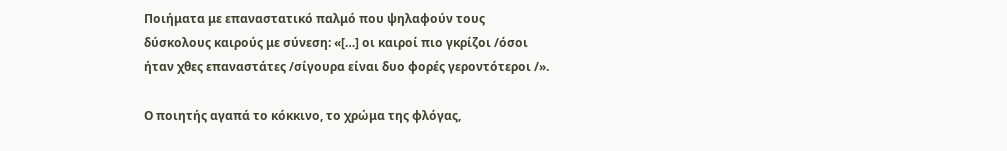Ποιήματα με επαναστατικό παλμό που ψηλαφούν τους δύσκολους καιρούς με σύνεση: «[…] οι καιροί πιο γκρίζοι /όσοι ήταν χθες επαναστάτες /σίγουρα είναι δυο φορές γεροντότεροι /».

Ο ποιητής αγαπά το κόκκινο, το χρώμα της φλόγας,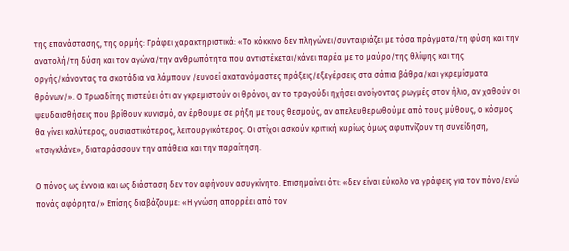της επανάστασης, της ορμής: Γράφει χαρακτηριστικά: «Τo κόκκινο δεν πληγώνει/συνταιριάζει με τόσα πράγματα/τη φύση και την ανατολή/τη δύση και τον αγώνα/την ανθρωπότητα που αντιστέκεται/κάνει παρέα με το μαύρο/της θλίψης και της οργής/κάνοντας τα σκοτάδια να λάμπουν /ευνοεί ακατανόμαστες πράξεις/εξεγέρσεις στα σάπια βάθρα/και γκρεμίσματα θρόνων/». Ο Τρωαδίτης πιστεύει ότι αν γκρεμιστούν οι θρόνοι, αν το τραγούδι ηχήσει ανοίγοντας ρωγμές στον ήλιο, αν χαθούν οι ψευδαισθήσεις που βρίθουν κυνισμό, αν έρθουμε σε ρήξη με τους θεσμούς, αν απελευθερωθούμε από τους μύθους, ο κόσμος θα γίνει καλύτερος, ουσιαστικότερος, λειτουργικότερος. Οι στίχοι ασκούν κριτική κυρίως όμως αφυπνίζουν τη συνείδηση, «τσιγκλάνε», διαταράσσουν την απάθεια και την παραίτηση.

Ο πόνος ως έννοια και ως διάσταση δεν τον αφήνουν ασυγκίνητο. Επισημαίνει ότι: «δεν είναι εύκολο να γράφεις για τον πόνο/ενώ πονάς αφόρητα/» Επίσης διαβάζουμε: «Η γνώση απορρέει από τον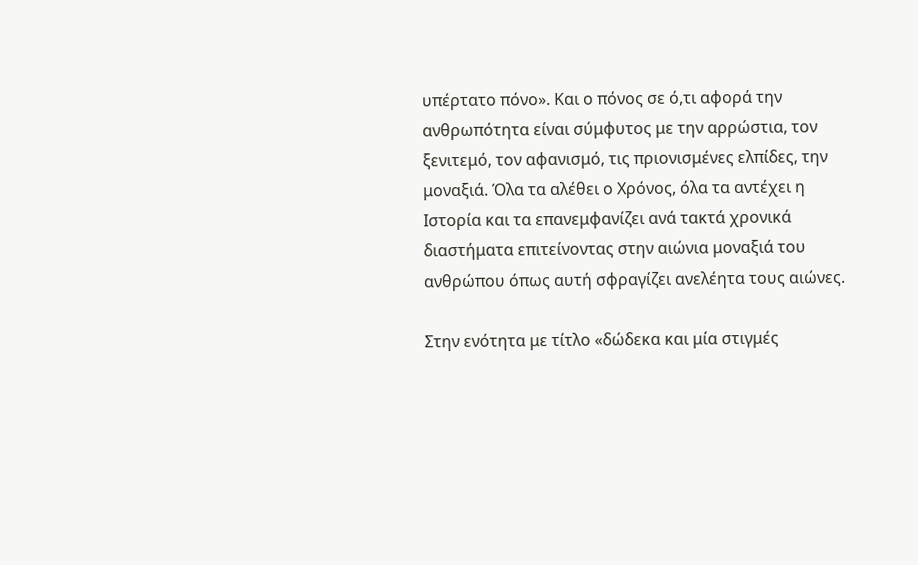υπέρτατο πόνο». Και ο πόνος σε ό,τι αφορά την ανθρωπότητα είναι σύμφυτος με την αρρώστια, τον ξενιτεμό, τον αφανισμό, τις πριονισμένες ελπίδες, την μοναξιά. Όλα τα αλέθει ο Χρόνος, όλα τα αντέχει η Ιστορία και τα επανεμφανίζει ανά τακτά χρονικά διαστήματα επιτείνοντας στην αιώνια μοναξιά του ανθρώπου όπως αυτή σφραγίζει ανελέητα τους αιώνες.

Στην ενότητα με τίτλο «δώδεκα και μία στιγμές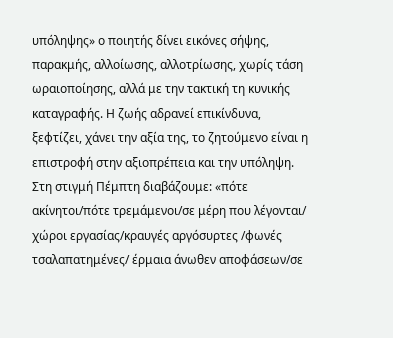υπόληψης» ο ποιητής δίνει εικόνες σήψης, παρακμής, αλλοίωσης, αλλοτρίωσης, χωρίς τάση ωραιοποίησης, αλλά με την τακτική τη κυνικής καταγραφής. Η ζωής αδρανεί επικίνδυνα, ξεφτίζει, χάνει την αξία της, το ζητούμενο είναι η επιστροφή στην αξιοπρέπεια και την υπόληψη. Στη στιγμή Πέμπτη διαβάζουμε: «πότε ακίνητοι/πότε τρεμάμενοι/σε μέρη που λέγονται/ χώροι εργασίας/κραυγές αργόσυρτες /φωνές τσαλαπατημένες/ έρμαια άνωθεν αποφάσεων/σε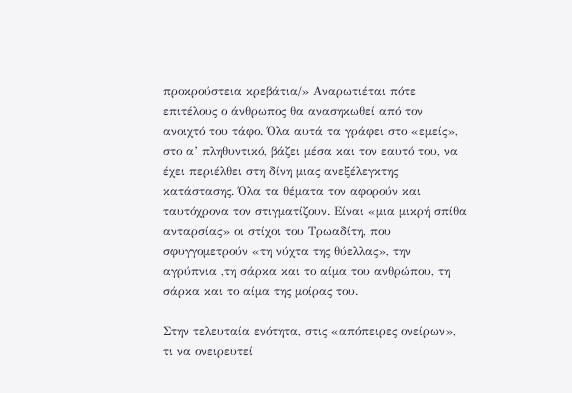προκρούστεια κρεβάτια/» Αναρωτιέται πότε επιτέλους ο άνθρωπος θα ανασηκωθεί από τον ανοιχτό του τάφο. Όλα αυτά τα γράφει στο «εμείς», στο α’ πληθυντικό, βάζει μέσα και τον εαυτό του, να έχει περιέλθει στη δίνη μιας ανεξέλεγκτης κατάστασης. Όλα τα θέματα τον αφορούν και ταυτόχρονα τον στιγματίζουν. Είναι «μια μικρή σπίθα ανταρσίας» οι στίχοι του Τρωαδίτη, που σφυγγομετρούν «τη νύχτα της θύελλας», την αγρύπνια ,τη σάρκα και το αίμα του ανθρώπου, τη σάρκα και το αίμα της μοίρας του.

Στην τελευταία ενότητα, στις «απόπειρες ονείρων», τι να ονειρευτεί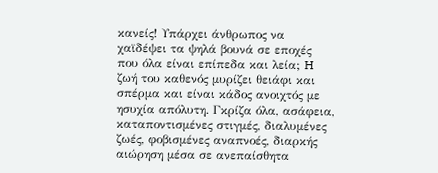κανείς! Υπάρχει άνθρωπος να χαϊδέψει τα ψηλά βουνά σε εποχές που όλα είναι επίπεδα και λεία; H ζωή του καθενός μυρίζει θειάφι και σπέρμα και είναι κάδος ανοιχτός με ησυχία απόλυτη. Γκρίζα όλα, ασάφεια, καταποντισμένες στιγμές, διαλυμένες ζωές, φοβισμένες αναπνοές, διαρκής αιώρηση μέσα σε ανεπαίσθητα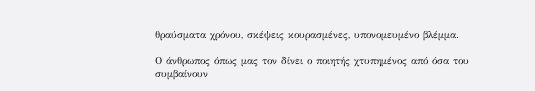θραύσματα χρόνου, σκέψεις κουρασμένες, υπονομευμένο βλέμμα.

Ο άνθρωπος όπως μας τον δίνει ο ποιητής χτυπημένος από όσα του συμβαίνουν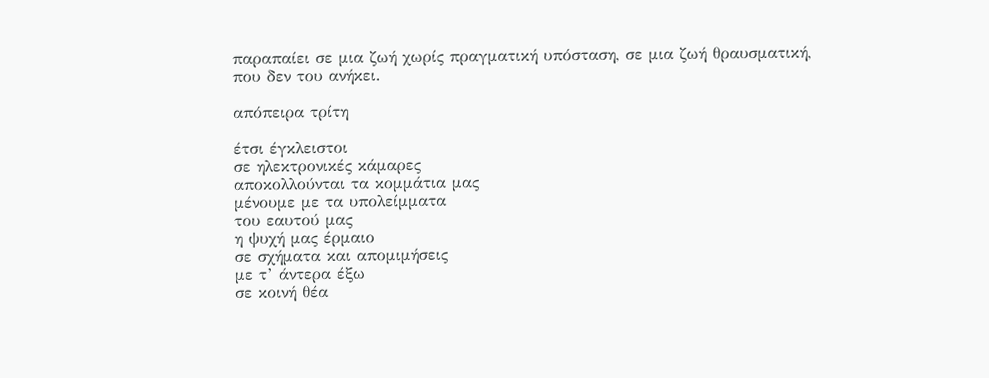παραπαίει σε μια ζωή χωρίς πραγματική υπόσταση, σε μια ζωή θραυσματική, που δεν του ανήκει.

απόπειρα τρίτη

έτσι έγκλειστοι
σε ηλεκτρονικές κάμαρες
αποκολλούνται τα κομμάτια μας
μένουμε με τα υπολείμματα
του εαυτού μας
η ψυχή μας έρμαιο
σε σχήματα και απομιμήσεις
με τ’ άντερα έξω
σε κοινή θέα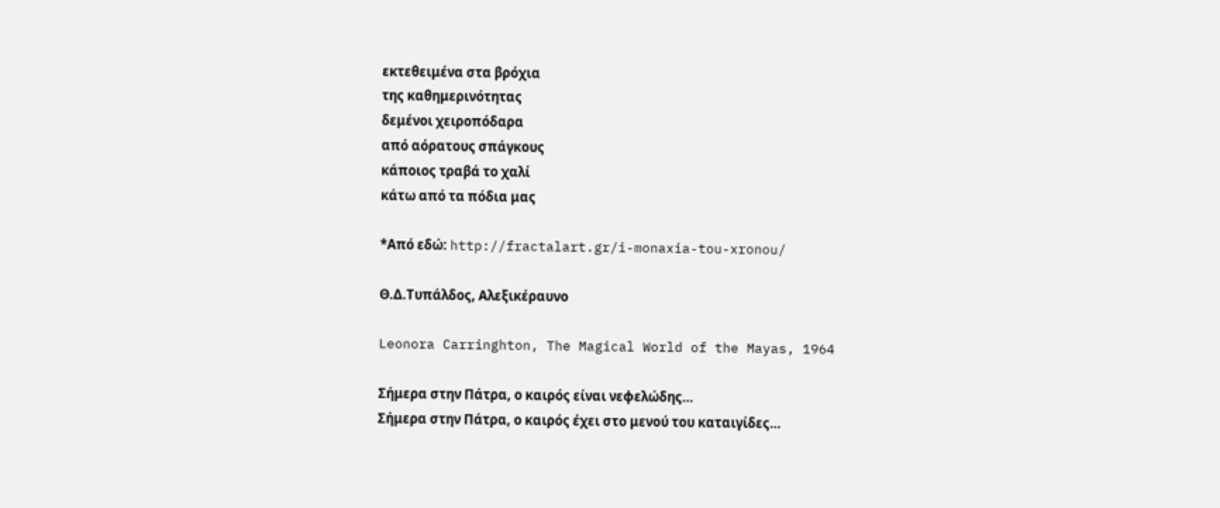εκτεθειμένα στα βρόχια
της καθημερινότητας
δεμένοι χειροπόδαρα
από αόρατους σπάγκους
κάποιος τραβά το χαλί
κάτω από τα πόδια μας

*Από εδώ: http://fractalart.gr/i-monaxia-tou-xronou/

Θ.Δ.Τυπάλδος, Αλεξικέραυνο

Leonora Carringhton, The Magical World of the Mayas, 1964

Σήμερα στην Πάτρα, ο καιρός είναι νεφελώδης…
Σήμερα στην Πάτρα, ο καιρός έχει στο μενού του καταιγίδες…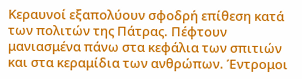Κεραυνοί εξαπολύουν σφοδρή επίθεση κατά των πολιτών της Πάτρας. Πέφτουν μανιασμένα πάνω στα κεφάλια των σπιτιών και στα κεραμίδια των ανθρώπων. Έντρομοι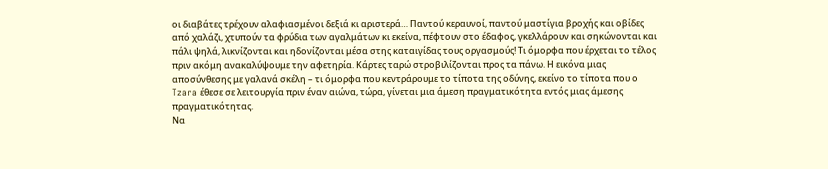οι διαβάτες τρέχουν αλαφιασμένοι δεξιά κι αριστερά… Παντού κεραυνοί, παντού μαστίγια βροχής και οβίδες από χαλάζι, χτυπούν τα φρύδια των αγαλμάτων κι εκείνα, πέφτουν στο έδαφος, γκελλάρουν και σηκώνονται και πάλι ψηλά, λικνίζονται και ηδονίζονται μέσα στης καταιγίδας τους οργασμούς! Τι όμορφα που έρχεται το τέλος πριν ακόμη ανακαλύψουμε την αφετηρία. Κάρτες ταρώ στροβιλίζονται προς τα πάνω. Η εικόνα μιας αποσύνθεσης με γαλανά σκέλη – τι όμορφα που κεντράρουμε το τίποτα της οδύνης, εκείνο το τίποτα που ο Tzara έθεσε σε λειτουργία πριν έναν αιώνα, τώρα, γίνεται μια άμεση πραγματικότητα εντός μιας άμεσης πραγματικότητας.
Να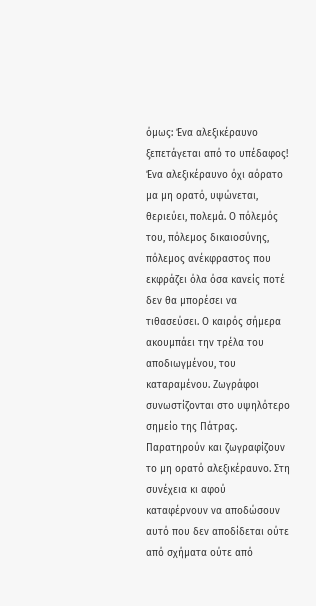όμως: Ένα αλεξικέραυνο ξεπετάγεται από το υπέδαφος! Ένα αλεξικέραυνο όχι αόρατο μα μη ορατό, υψώνεται, θεριεύει, πολεμά. Ο πόλεμός του, πόλεμος δικαιοσύνης, πόλεμος ανέκφραστος που εκφράζει όλα όσα κανείς ποτέ δεν θα μπορέσει να τιθασεύσει. Ο καιρός σήμερα ακουμπάει την τρέλα του αποδιωγμένου, του καταραμένου. Ζωγράφοι συνωστίζονται στο υψηλότερο σημείο της Πάτρας. Παρατηρούν και ζωγραφίζουν το μη ορατό αλεξικέραυνο. Στη συνέχεια κι αφού καταφέρνουν να αποδώσουν αυτό που δεν αποδίδεται ούτε από σχήματα ούτε από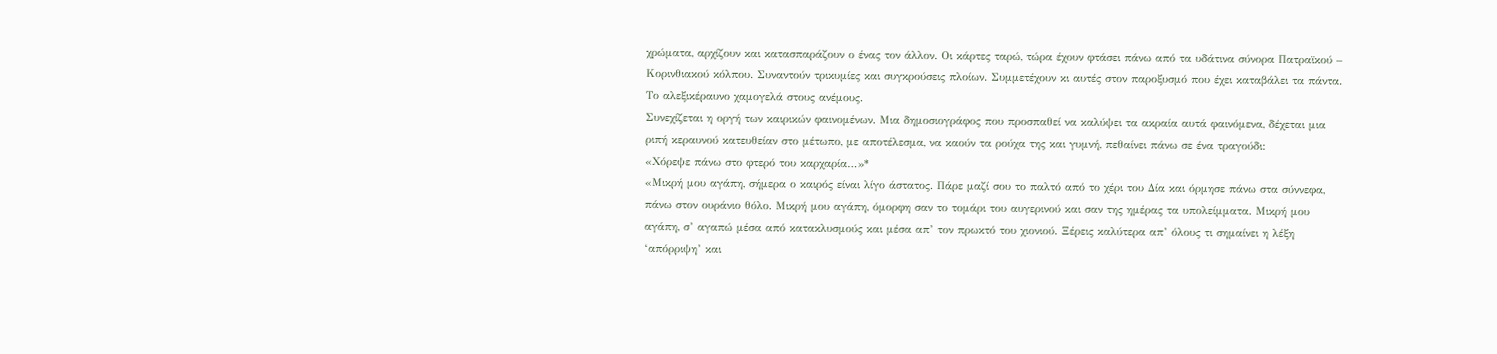χρώματα, αρχίζουν και κατασπαράζουν ο ένας τον άλλον. Οι κάρτες ταρώ, τώρα έχουν φτάσει πάνω από τα υδάτινα σύνορα Πατραϊκού – Κορινθιακού κόλπου. Συναντούν τρικυμίες και συγκρούσεις πλοίων. Συμμετέχουν κι αυτές στον παροξυσμό που έχει καταβάλει τα πάντα. Το αλεξικέραυνο χαμογελά στους ανέμους.
Συνεχίζεται η οργή των καιρικών φαινομένων. Μια δημοσιογράφος που προσπαθεί να καλύψει τα ακραία αυτά φαινόμενα, δέχεται μια ριπή κεραυνού κατευθείαν στο μέτωπο, με αποτέλεσμα, να καούν τα ρούχα της και γυμνή, πεθαίνει πάνω σε ένα τραγούδι:
«Χόρεψε πάνω στο φτερό του καρχαρία…»*
«Μικρή μου αγάπη, σήμερα ο καιρός είναι λίγο άστατος. Πάρε μαζί σου το παλτό από το χέρι του Δία και όρμησε πάνω στα σύννεφα, πάνω στον ουράνιο θόλο. Μικρή μου αγάπη, όμορφη σαν το τομάρι του αυγερινού και σαν της ημέρας τα υπολείμματα. Μικρή μου αγάπη, σ’ αγαπώ μέσα από κατακλυσμούς και μέσα απ’ τον πρωκτό του χιονιού. Ξέρεις καλύτερα απ’ όλους τι σημαίνει η λέξη ‘απόρριψη’ και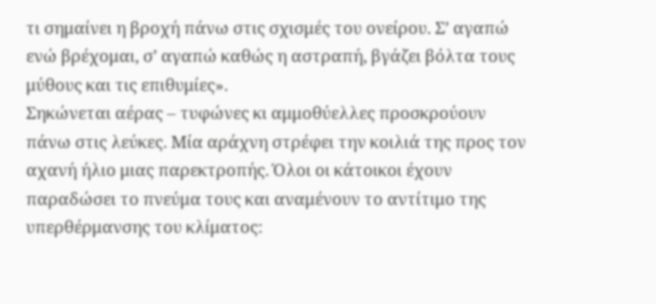τι σημαίνει η βροχή πάνω στις σχισμές του ονείρου. Σ’ αγαπώ ενώ βρέχομαι, σ’ αγαπώ καθώς η αστραπή, βγάζει βόλτα τους μύθους και τις επιθυμίες».
Σηκώνεται αέρας – τυφώνες κι αμμοθύελλες προσκρούουν πάνω στις λεύκες. Μία αράχνη στρέφει την κοιλιά της προς τον αχανή ήλιο μιας παρεκτροπής. Όλοι οι κάτοικοι έχουν παραδώσει το πνεύμα τους και αναμένουν το αντίτιμο της υπερθέρμανσης του κλίματος: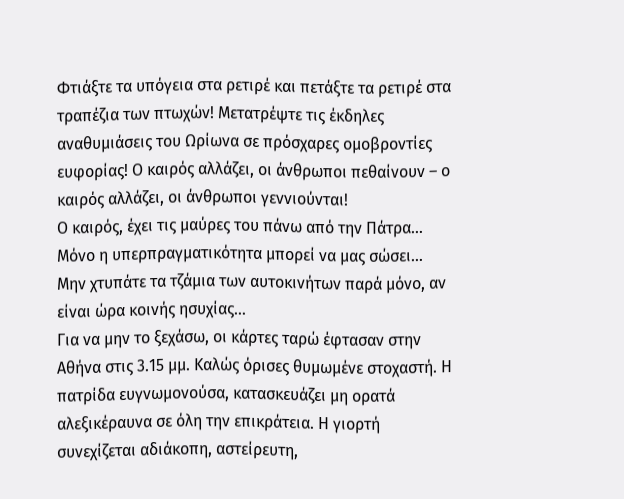Φτιάξτε τα υπόγεια στα ρετιρέ και πετάξτε τα ρετιρέ στα τραπέζια των πτωχών! Μετατρέψτε τις έκδηλες αναθυμιάσεις του Ωρίωνα σε πρόσχαρες ομοβροντίες ευφορίας! Ο καιρός αλλάζει, οι άνθρωποι πεθαίνουν – ο καιρός αλλάζει, οι άνθρωποι γεννιούνται!
Ο καιρός, έχει τις μαύρες του πάνω από την Πάτρα…
Μόνο η υπερπραγματικότητα μπορεί να μας σώσει…
Μην χτυπάτε τα τζάμια των αυτοκινήτων παρά μόνο, αν είναι ώρα κοινής ησυχίας…
Για να μην το ξεχάσω, οι κάρτες ταρώ έφτασαν στην Αθήνα στις 3.15 μμ. Καλώς όρισες θυμωμένε στοχαστή. Η πατρίδα ευγνωμονούσα, κατασκευάζει μη ορατά αλεξικέραυνα σε όλη την επικράτεια. Η γιορτή συνεχίζεται αδιάκοπη, αστείρευτη,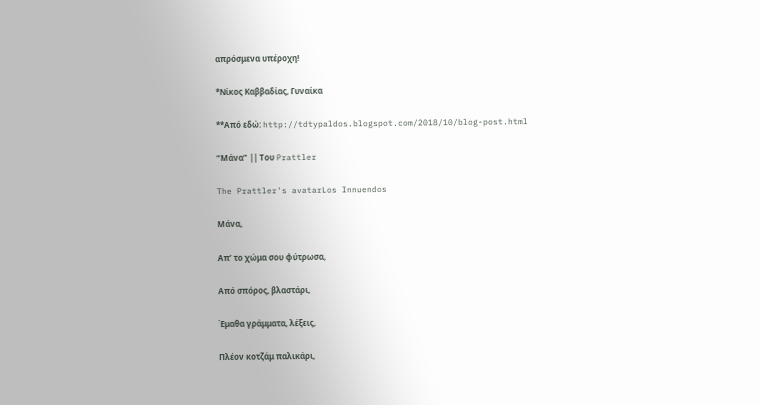απρόσμενα υπέροχη!

*Νίκος Καββαδίας, Γυναίκα

**Από εδώ: http://tdtypaldos.blogspot.com/2018/10/blog-post.html

“Μάνα” || Του Prattler

The Prattler's avatarLos Innuendos

Μάνα,

Απ’ το χώμα σου φύτρωσα,

Από σπόρος, βλαστάρι,

Έμαθα γράμματα, λέξεις,

Πλέον κοτζάμ παλικάρι,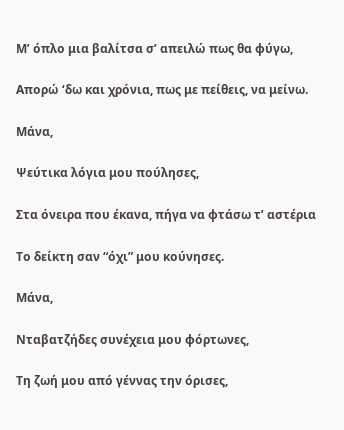Μ’ όπλο μια βαλίτσα σ’ απειλώ πως θα φύγω,

Απορώ ‘δω και χρόνια, πως με πείθεις, να μείνω.

Μάνα,

Ψεύτικα λόγια μου πούλησες,

Στα όνειρα που έκανα, πήγα να φτάσω τ’ αστέρια

Το δείκτη σαν “όχι” μου κούνησες.

Μάνα,

Νταβατζήδες συνέχεια μου φόρτωνες,

Τη ζωή μου από γέννας την όρισες,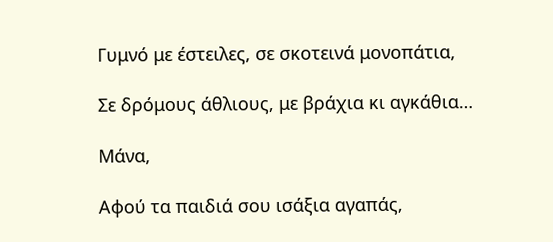Γυμνό με έστειλες, σε σκοτεινά μονοπάτια,

Σε δρόμους άθλιους, με βράχια κι αγκάθια…

Μάνα,

Αφού τα παιδιά σου ισάξια αγαπάς,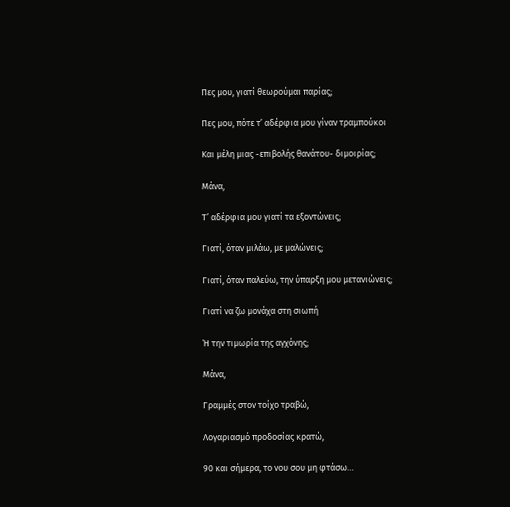Πες μου, γιατί θεωρούμαι παρίας;

Πες μου, πότε τ’ αδέρφια μου γίναν τραμπούκοι

Και μέλη μιας -επιβολής θανάτου- διμοιρίας;

Μάνα,

Τ’ αδέρφια μου γιατί τα εξοντώνεις;

Γιατί, όταν μιλάω, με μαλώνεις;

Γιατί, όταν παλεύω, την ύπαρξη μου μετανιώνεις;

Γιατί να ζω μονάχα στη σιωπή

Ή την τιμωρία της αγχόνης;

Μάνα,

Γραμμές στον τοίχο τραβώ,

Λογαριασμό προδοσίας κρατώ,

90 και σήμερα, το νου σου μη φτάσω…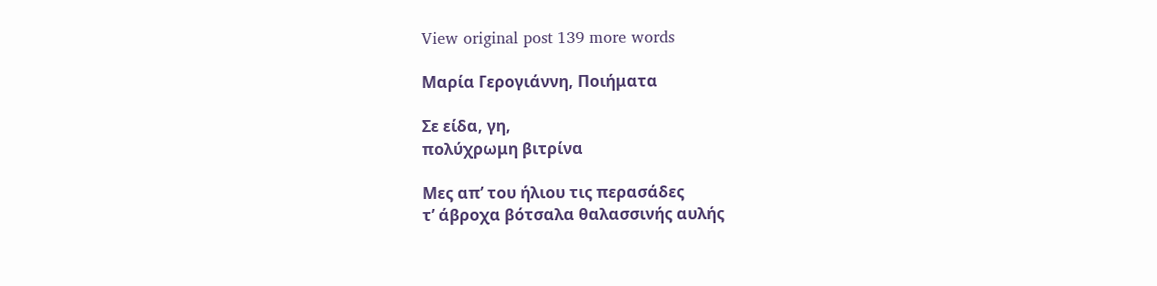View original post 139 more words

Μαρία Γερογιάννη, Ποιήματα

Σε είδα, γη,
πολύχρωμη βιτρίνα

Μες απ’ του ήλιου τις περασάδες
τ’ άβροχα βότσαλα θαλασσινής αυλής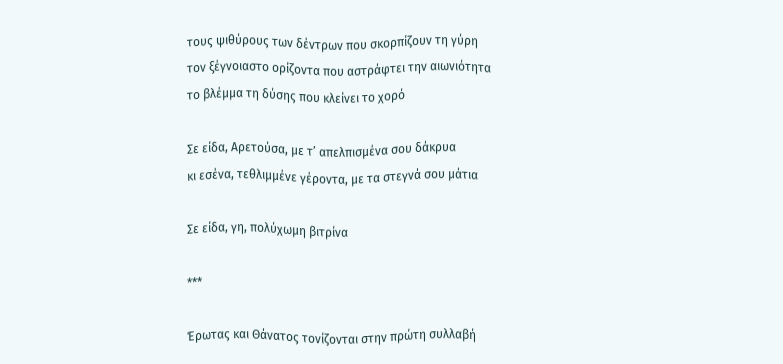τους ψιθύρους των δέντρων που σκορπίζουν τη γύρη
τον ξέγνοιαστο ορίζοντα που αστράφτει την αιωνιότητα
το βλέμμα τη δύσης που κλείνει το χορό

Σε είδα, Αρετούσα, με τ’ απελπισμένα σου δάκρυα
κι εσένα, τεθλιμμένε γέροντα, με τα στεγνά σου μάτια

Σε είδα, γη, πολύχωμη βιτρίνα

***

Έρωτας και Θάνατος τονίζονται στην πρώτη συλλαβή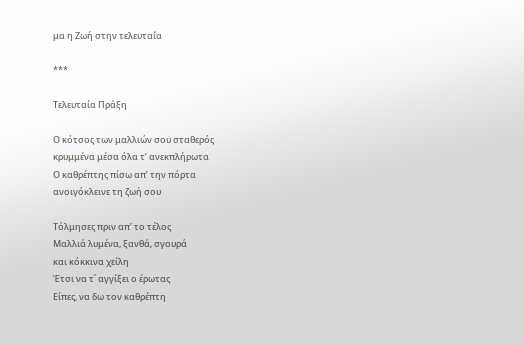μα η Ζωή στην τελευταία

***

Τελευταία Πράξη

Ο κότσος των μαλλιών σου σταθερός
κρυμμένα μέσα όλα τ’ ανεκπλήρωτα
Ο καθρέπτης πίσω απ’ την πόρτα
ανοιγόκλεινε τη ζωή σου

Τόλμησες πριν απ’ το τέλος
Μαλλιά λυμένα, ξανθά, σγουρά
και κόκκινα χείλη
Έτσι να τ΄ αγγίξει ο έρωτας
Είπες, να δω τον καθρέπτη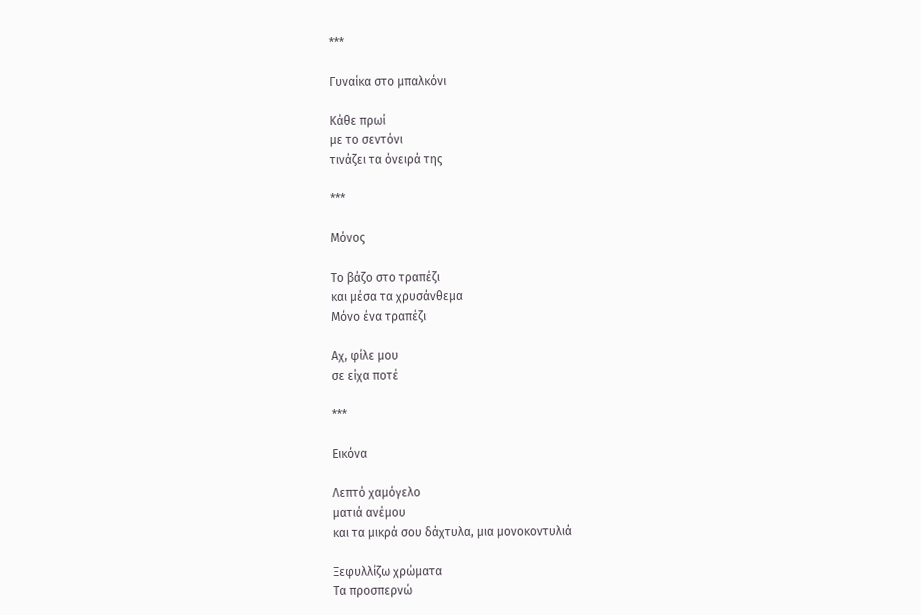***

Γυναίκα στο μπαλκόνι

Κάθε πρωί
με το σεντόνι
τινάζει τα όνειρά της

***

Μόνος

Το βάζο στο τραπέζι
και μέσα τα χρυσάνθεμα
Μόνο ένα τραπέζι

Αχ, φίλε μου
σε είχα ποτέ

***

Εικόνα

Λεπτό χαμόγελο
ματιά ανέμου
και τα μικρά σου δάχτυλα, μια μονοκοντυλιά

Ξεφυλλίζω χρώματα
Τα προσπερνώ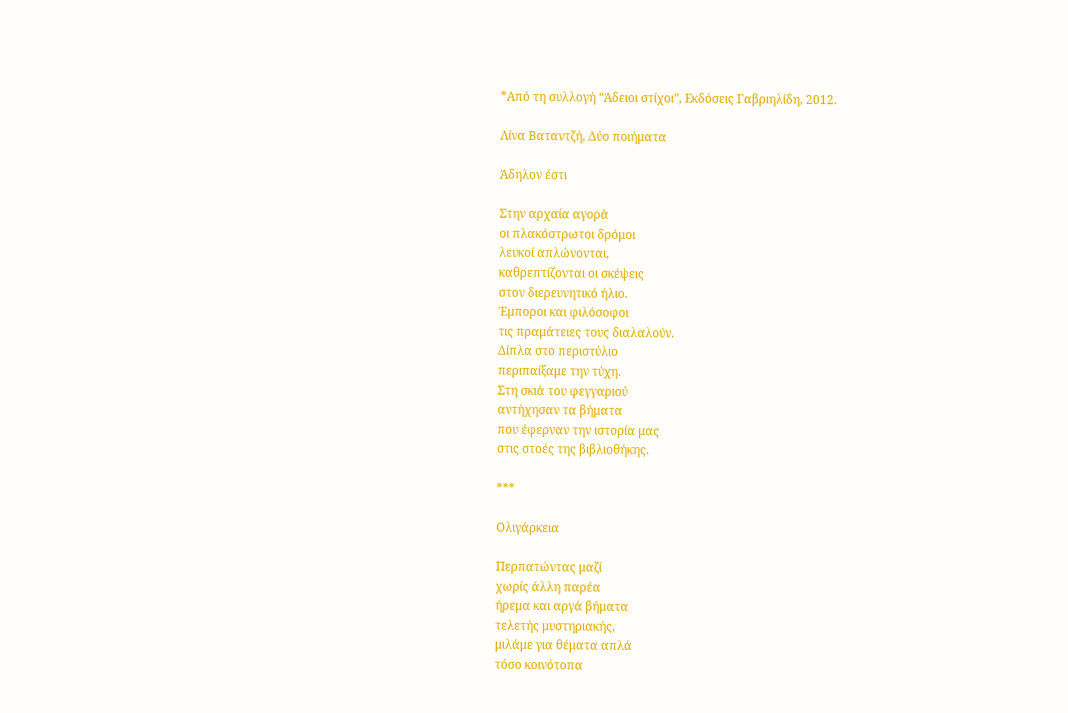*Από τη συλλογή “Άδειοι στίχοι”, Εκδόσεις Γαβριηλίδη, 2012.

Λίνα Βαταντζή, Δύο ποιήματα

Άδηλον έστι

Στην αρχαία αγορά
οι πλακόστρωτοι δρόμοι
λευκοί απλώνονται,
καθρεπτίζονται οι σκέψεις
στον διερευνητικό ήλιο.
Έμποροι και φιλόσοφοι
τις πραμάτειες τους διαλαλούν.
Δίπλα στο περιστύλιο
περιπαίξαμε την τύχη.
Στη σκιά του φεγγαριού
αντήχησαν τα βήματα
που έφερναν την ιστορία μας
στις στοές της βιβλιοθήκης.

***

Ολιγάρκεια

Περπατώντας μαζί
χωρίς άλλη παρέα
ήρεμα και αργά βήματα
τελετής μυστηριακής,
μιλάμε για θέματα απλά
τόσο κοινότοπα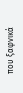που ξαφνικά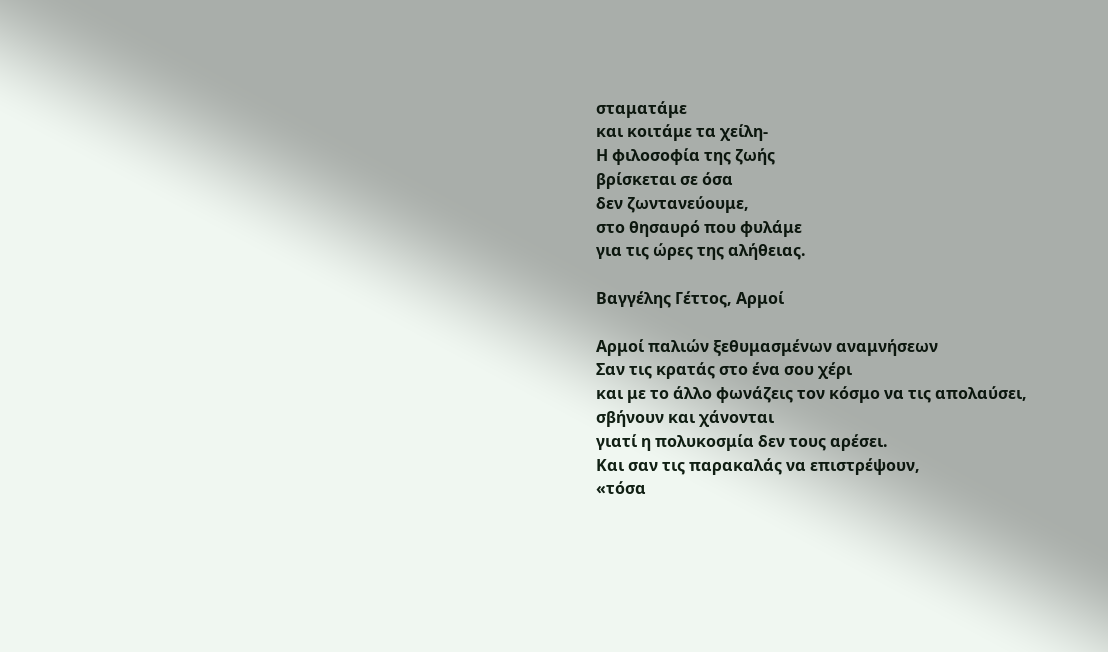σταματάμε
και κοιτάμε τα χείλη-
Η φιλοσοφία της ζωής
βρίσκεται σε όσα
δεν ζωντανεύουμε,
στο θησαυρό που φυλάμε
για τις ώρες της αλήθειας.

Βαγγέλης Γέττος, Αρμοί

Αρμοί παλιών ξεθυμασμένων αναμνήσεων
Σαν τις κρατάς στο ένα σου χέρι
και με το άλλο φωνάζεις τον κόσμο να τις απολαύσει,
σβήνουν και χάνονται
γιατί η πολυκοσμία δεν τους αρέσει.
Και σαν τις παρακαλάς να επιστρέψουν,
«τόσα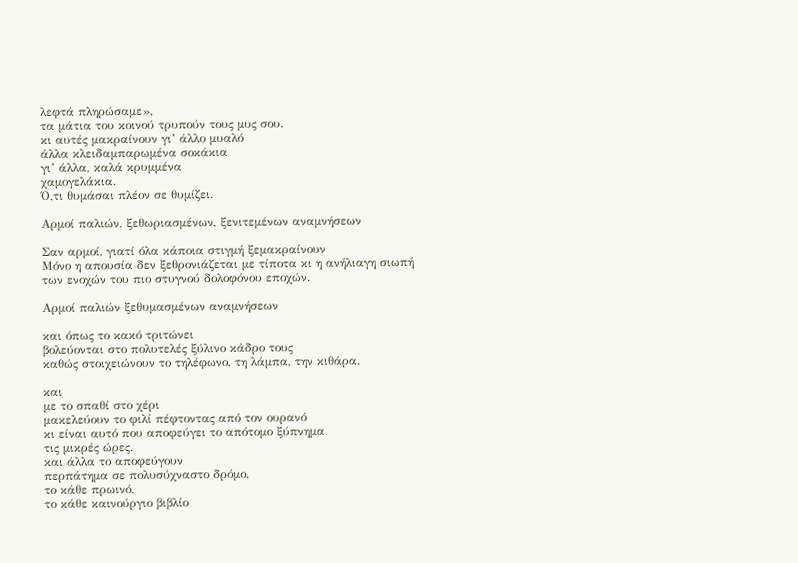λεφτά πληρώσαμε»,
τα μάτια του κοινού τρυπούν τους μυς σου.
κι αυτές μακραίνουν γι’ άλλο μυαλό
άλλα κλειδαμπαρωμένα σοκάκια
γι’ άλλα, καλά κρυμμένα
χαμογελάκια.
Ό,τι θυμάσαι πλέον σε θυμίζει.

Αρμοί παλιών, ξεθωριασμένων, ξενιτεμένων αναμνήσεων

Σαν αρμοί, γιατί όλα κάποια στιγμή ξεμακραίνουν
Μόνο η απουσία δεν ξεθρονιάζεται με τίποτα κι η ανήλιαγη σιωπή
των ενοχών του πιο στυγνού δολοφόνου εποχών.

Αρμοί παλιών ξεθυμασμένων αναμνήσεων

και όπως το κακό τριτώνει
βολεύονται στο πολυτελές ξύλινο κάδρο τους
καθώς στοιχειώνουν το τηλέφωνο, τη λάμπα, την κιθάρα.

και
με το σπαθί στο χέρι
μακελεύουν το φιλί πέφτοντας από τον ουρανό
κι είναι αυτό που αποφεύγει το απότομο ξύπνημα
τις μικρές ώρες.
και άλλα το αποφεύγουν
περπάτημα σε πολυσύχναστο δρόμο,
το κάθε πρωινό,
το κάθε καινούργιο βιβλίο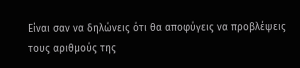Είναι σαν να δηλώνεις ότι θα αποφύγεις να προβλέψεις
τους αριθμούς της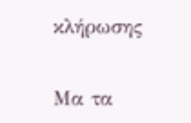κλήρωσης

Μα τα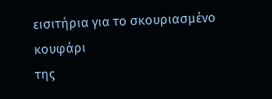εισιτήρια για το σκουριασμένο κουφάρι
της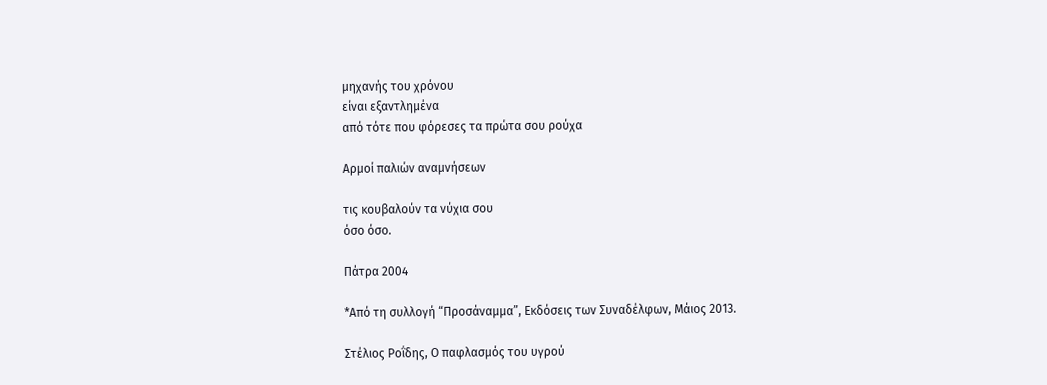μηχανής του χρόνου
είναι εξαντλημένα
από τότε που φόρεσες τα πρώτα σου ρούχα

Αρμοί παλιών αναμνήσεων

τις κουβαλούν τα νύχια σου
όσο όσο.

Πάτρα 2004

*Από τη συλλογή “Προσάναμμα”, Εκδόσεις των Συναδέλφων, Μάιος 2013.

Στέλιος Ροΐδης, Ο παφλασμός του υγρού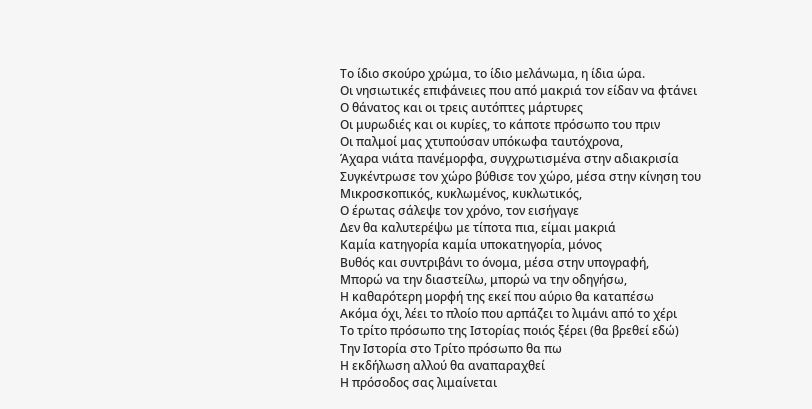Το ίδιο σκούρο χρώμα, το ίδιο μελάνωμα, η ίδια ώρα.
Οι νησιωτικές επιφάνειες που από μακριά τον είδαν να φτάνει
Ο θάνατος και οι τρεις αυτόπτες μάρτυρες
Οι μυρωδιές και οι κυρίες, το κάποτε πρόσωπο του πριν
Οι παλμοί μας χτυπούσαν υπόκωφα ταυτόχρονα,
Άχαρα νιάτα πανέμορφα, συγχρωτισμένα στην αδιακρισία
Συγκέντρωσε τον χώρο βύθισε τον χώρο, μέσα στην κίνηση του
Μικροσκοπικός, κυκλωμένος, κυκλωτικός,
Ο έρωτας σάλεψε τον χρόνο, τον εισήγαγε
Δεν θα καλυτερέψω με τίποτα πια, είμαι μακριά
Καμία κατηγορία καμία υποκατηγορία, μόνος
Βυθός και συντριβάνι το όνομα, μέσα στην υπογραφή,
Μπορώ να την διαστείλω, μπορώ να την οδηγήσω,
Η καθαρότερη μορφή της εκεί που αύριο θα καταπέσω
Ακόμα όχι, λέει το πλοίο που αρπάζει το λιμάνι από το χέρι
Το τρίτο πρόσωπο της Ιστορίας ποιός ξέρει (θα βρεθεί εδώ)
Την Ιστορία στο Τρίτο πρόσωπο θα πω
Η εκδήλωση αλλού θα αναπαραχθεί
Η πρόσοδος σας λιμαίνεται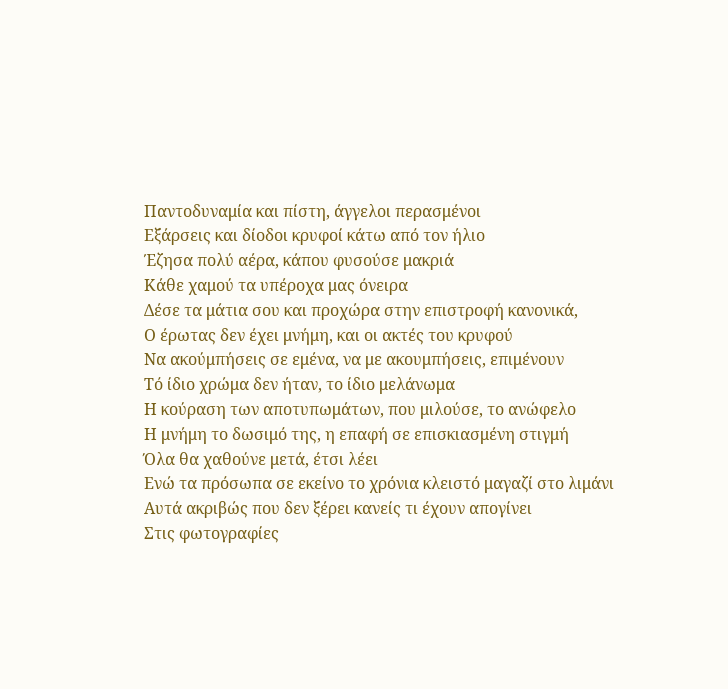Παντοδυναμία και πίστη, άγγελοι περασμένοι
Εξάρσεις και δίοδοι κρυφοί κάτω από τον ήλιο
Έζησα πολύ αέρα, κάπου φυσούσε μακριά
Κάθε χαμού τα υπέροχα μας όνειρα
Δέσε τα μάτια σου και προχώρα στην επιστροφή κανονικά,
Ο έρωτας δεν έχει μνήμη, και οι ακτές του κρυφού
Να ακούμπήσεις σε εμένα, να με ακουμπήσεις, επιμένουν
Τό ίδιο χρώμα δεν ήταν, το ίδιο μελάνωμα
Η κούραση των αποτυπωμάτων, που μιλούσε, το ανώφελο
Η μνήμη το δωσιμό της, η επαφή σε επισκιασμένη στιγμή
Όλα θα χαθούνε μετά, έτσι λέει
Ενώ τα πρόσωπα σε εκείνο το χρόνια κλειστό μαγαζί στο λιμάνι
Αυτά ακριβώς που δεν ξέρει κανείς τι έχουν απογίνει
Στις φωτογραφίες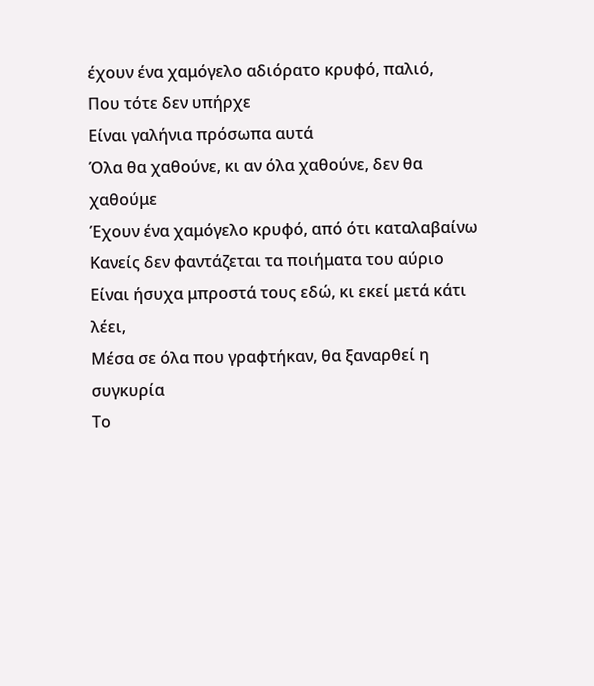έχουν ένα χαμόγελο αδιόρατο κρυφό, παλιό,
Που τότε δεν υπήρχε
Είναι γαλήνια πρόσωπα αυτά
Όλα θα χαθούνε, κι αν όλα χαθούνε, δεν θα χαθούμε
Έχουν ένα χαμόγελο κρυφό, από ότι καταλαβαίνω
Κανείς δεν φαντάζεται τα ποιήματα του αύριο
Είναι ήσυχα μπροστά τους εδώ, κι εκεί μετά κάτι λέει,
Μέσα σε όλα που γραφτήκαν, θα ξαναρθεί η συγκυρία
Το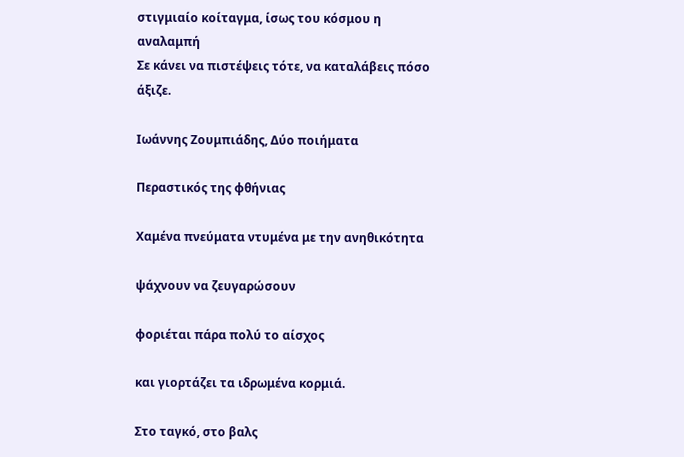στιγμιαίο κοίταγμα, ίσως του κόσμου η αναλαμπή
Σε κάνει να πιστέψεις τότε, να καταλάβεις πόσο άξιζε.

Ιωάννης Ζουμπιάδης, Δύο ποιήματα

Περαστικός της φθήνιας

Χαμένα πνεύματα ντυμένα με την ανηθικότητα

ψάχνουν να ζευγαρώσουν

φοριέται πάρα πολύ το αίσχος

και γιορτάζει τα ιδρωμένα κορμιά.

Στο ταγκό, στο βαλς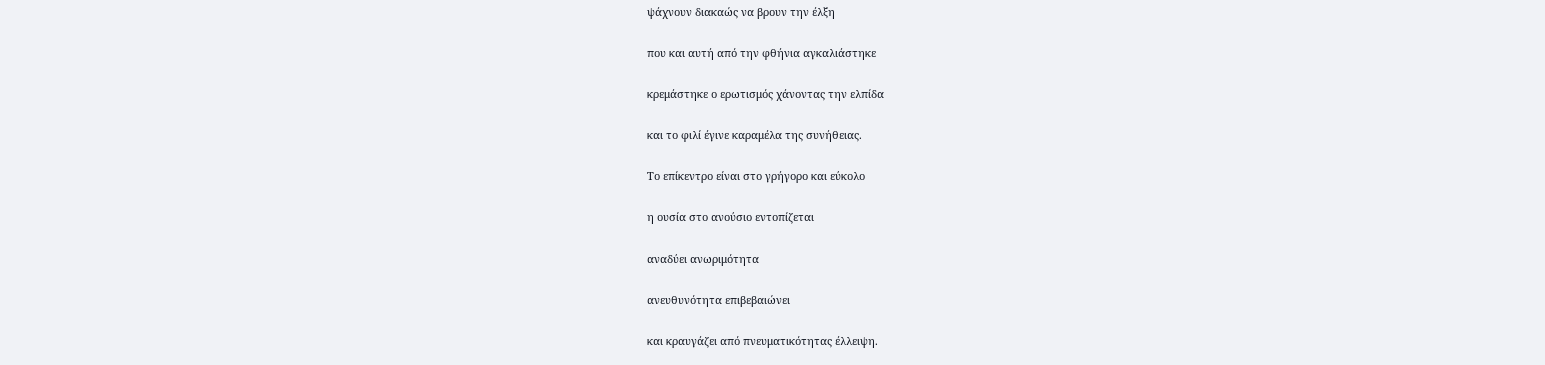ψάχνουν διακαώς να βρουν την έλξη

που και αυτή από την φθήνια αγκαλιάστηκε

κρεμάστηκε ο ερωτισμός χάνοντας την ελπίδα

και το φιλί έγινε καραμέλα της συνήθειας.

Το επίκεντρο είναι στο γρήγορο και εύκολο

η ουσία στο ανούσιο εντοπίζεται

αναδύει ανωριμότητα

ανευθυνότητα επιβεβαιώνει

και κραυγάζει από πνευματικότητας έλλειψη.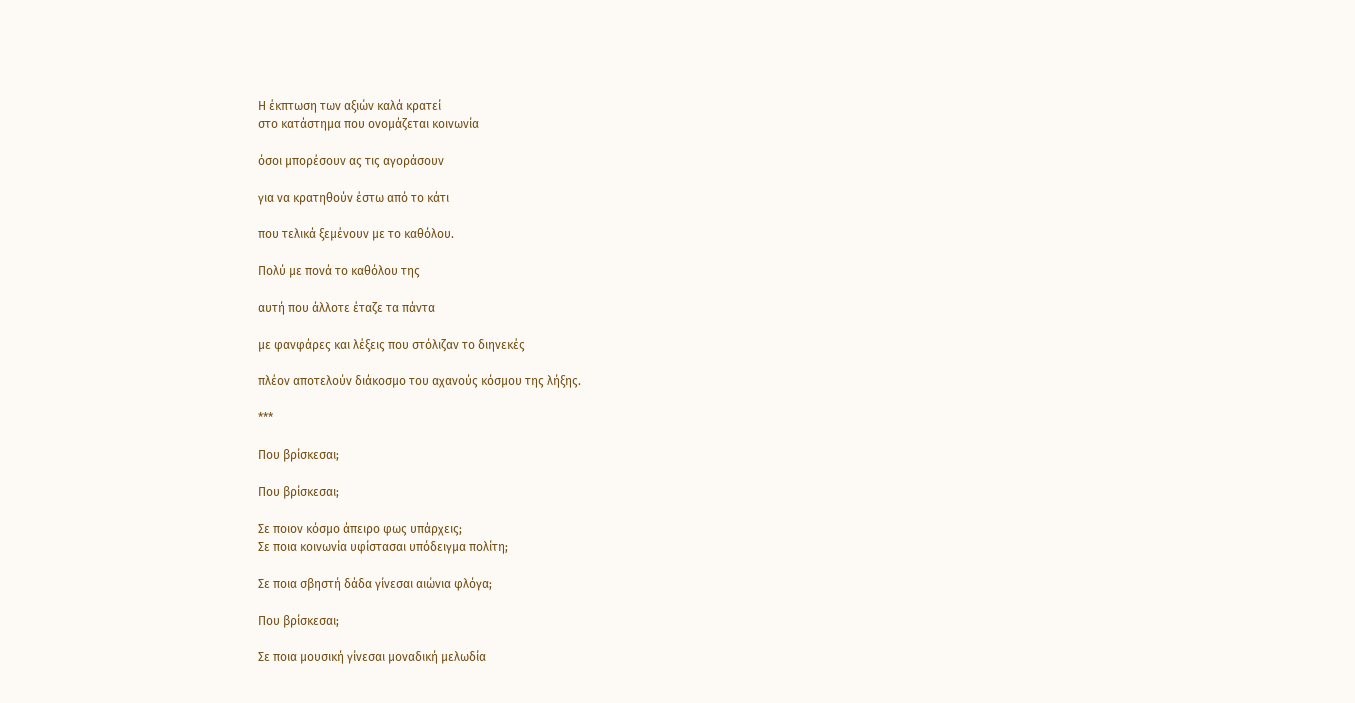Η έκπτωση των αξιών καλά κρατεί
στο κατάστημα που ονομάζεται κοινωνία

όσοι μπορέσουν ας τις αγοράσουν

για να κρατηθούν έστω από το κάτι

που τελικά ξεμένουν με το καθόλου.

Πολύ με πονά το καθόλου της

αυτή που άλλοτε έταζε τα πάντα

με φανφάρες και λέξεις που στόλιζαν το διηνεκές

πλέον αποτελούν διάκοσμο του αχανούς κόσμου της λήξης.

***

Που βρίσκεσαι;

Που βρίσκεσαι;

Σε ποιον κόσμο άπειρο φως υπάρχεις;
Σε ποια κοινωνία υφίστασαι υπόδειγμα πολίτη;

Σε ποια σβηστή δάδα γίνεσαι αιώνια φλόγα;

Που βρίσκεσαι;

Σε ποια μουσική γίνεσαι μοναδική μελωδία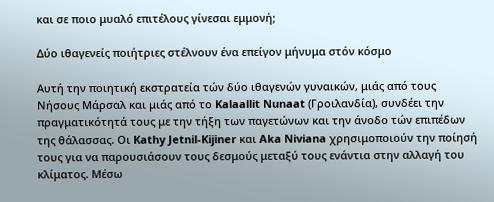και σε ποιο μυαλό επιτέλους γίνεσαι εμμονή;

Δύο ιθαγενείς ποιήτριες στέλνουν ένα επείγον μήνυμα στόν κόσμο

Αυτή την ποιητική εκστρατεία τών δύο ιθαγενών γυναικών, μιάς από τους Νήσους Μάρσαλ και μιάς από το Kalaallit Nunaat (Γροιλανδία), συνδέει την πραγματικότητά τους με την τήξη των παγετώνων και την άνοδο τών επιπέδων της θάλασσας. Οι Kathy Jetnil-Kijiner και Aka Niviana χρησιμοποιούν την ποίησή τους για να παρουσιάσουν τους δεσμούς μεταξύ τους ενάντια στην αλλαγή του κλίματος. Μέσω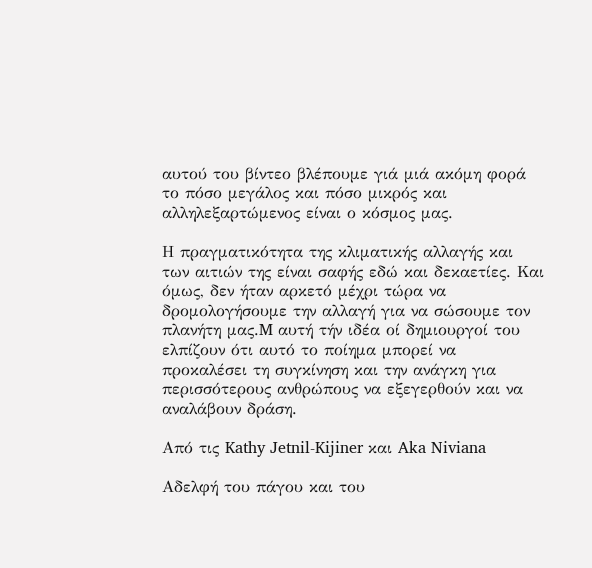αυτού του βίντεο βλέπουμε γιά μιά ακόμη φορά το πόσο μεγάλος και πόσο μικρός και αλληλεξαρτώμενος είναι ο κόσμος μας.

Η πραγματικότητα της κλιματικής αλλαγής και των αιτιών της είναι σαφής εδώ και δεκαετίες. Και όμως, δεν ήταν αρκετό μέχρι τώρα να δρομολογήσουμε την αλλαγή για να σώσουμε τον πλανήτη μας.M αυτή τήν ιδέα οί δημιουργοί του ελπίζουν ότι αυτό το ποίημα μπορεί να προκαλέσει τη συγκίνηση και την ανάγκη για περισσότερους ανθρώπους να εξεγερθούν και να αναλάβουν δράση.

Από τις Kathy Jetnil-Kijiner και Aka Niviana

Αδελφή του πάγου και του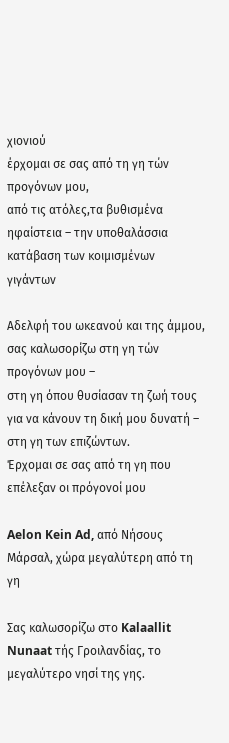χιονιού
έρχομαι σε σας από τη γη τών προγόνων μου,
από τις ατόλες,τα βυθισμένα ηφαίστεια – την υποθαλάσσια κατάβαση των κοιμισμένων γιγάντων

Αδελφή του ωκεανού και της άμμου,
σας καλωσορίζω στη γη τών προγόνων μου –
στη γη όπου θυσίασαν τη ζωή τους για να κάνουν τη δική μου δυνατή – στη γη των επιζώντων.
Έρχομαι σε σας από τη γη που επέλεξαν οι πρόγονοί μου

Aelon Kein Ad, από Νήσους Μάρσαλ, χώρα μεγαλύτερη από τη γη

Σας καλωσορίζω στο Kalaallit Nunaat τής Γροιλανδίας, το μεγαλύτερο νησί της γης.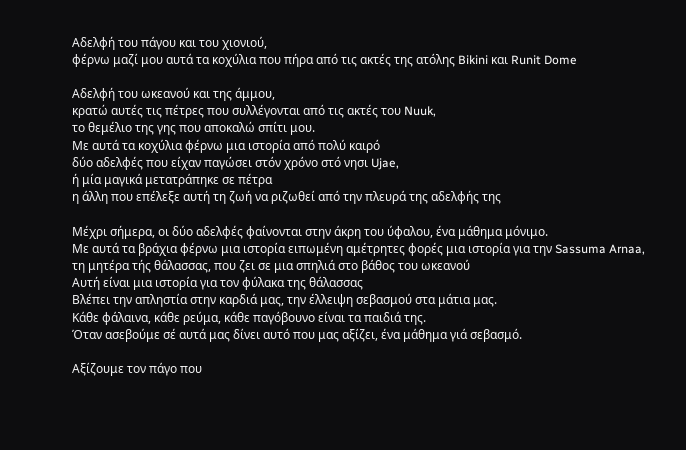Αδελφή του πάγου και του χιονιού,
φέρνω μαζί μου αυτά τα κοχύλια που πήρα από τις ακτές της ατόλης Bikini και Runit Dome

Αδελφή του ωκεανού και της άμμου,
κρατώ αυτές τις πέτρες που συλλέγονται από τις ακτές του Nuuk,
το θεμέλιο της γης που αποκαλώ σπίτι μου.
Με αυτά τα κοχύλια φέρνω μια ιστορία από πολύ καιρό
δύο αδελφές που είχαν παγώσει στόν χρόνο στό νησι Ujae,
ή μία μαγικά μετατράπηκε σε πέτρα
η άλλη που επέλεξε αυτή τη ζωή να ριζωθεί από την πλευρά της αδελφής της

Μέχρι σήμερα, οι δύο αδελφές φαίνονται στην άκρη του ύφαλου, ένα μάθημα μόνιμο.
Με αυτά τα βράχια φέρνω μια ιστορία ειπωμένη αμέτρητες φορές μια ιστορία για την Sassuma Arnaa,
τη μητέρα τής θάλασσας, που ζει σε μια σπηλιά στο βάθος του ωκεανού
Αυτή είναι μια ιστορία για τον φύλακα της θάλασσας
Βλέπει την απληστία στην καρδιά μας, την έλλειψη σεβασμού στα μάτια μας.
Κάθε φάλαινα, κάθε ρεύμα, κάθε παγόβουνο είναι τα παιδιά της.
Όταν ασεβούμε σέ αυτά μας δίνει αυτό που μας αξίζει, ένα μάθημα γιά σεβασμό.

Αξίζουμε τον πάγο που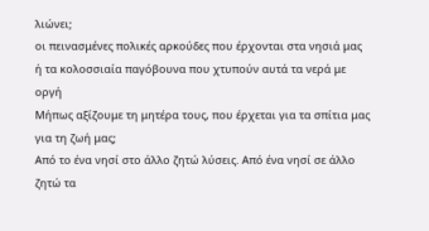λιώνει;
οι πεινασμένες πολικές αρκούδες που έρχονται στα νησιά μας ή τα κολοσσιαία παγόβουνα που χτυπούν αυτά τα νερά με οργή
Μήπως αξίζουμε τη μητέρα τους, που έρχεται για τα σπίτια μας για τη ζωή μας;
Από το ένα νησί στο άλλο ζητώ λύσεις. Από ένα νησί σε άλλο ζητώ τα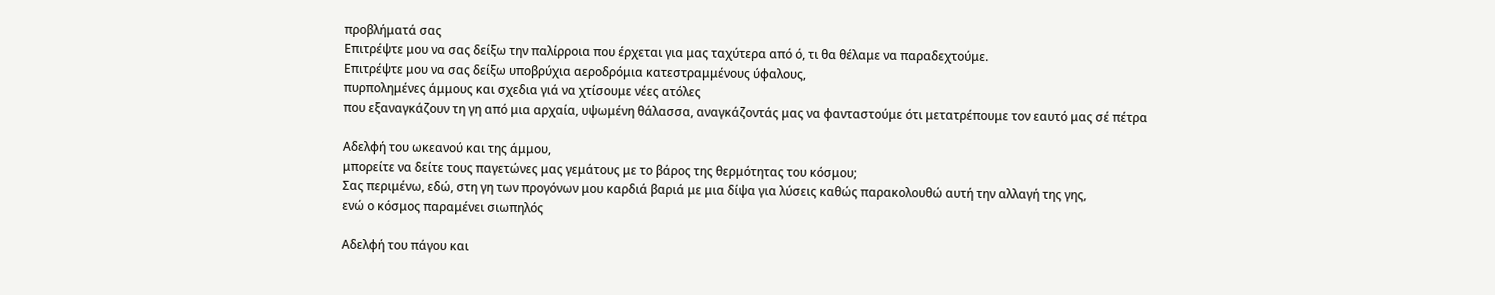προβλήματά σας
Επιτρέψτε μου να σας δείξω την παλίρροια που έρχεται για μας ταχύτερα από ό, τι θα θέλαμε να παραδεχτούμε.
Επιτρέψτε μου να σας δείξω υποβρύχια αεροδρόμια κατεστραμμένους ύφαλους,
πυρπολημένες άμμους και σχεδια γιά να χτίσουμε νέες ατόλες
που εξαναγκάζουν τη γη από μια αρχαία, υψωμένη θάλασσα, αναγκάζοντάς μας να φανταστούμε ότι μετατρέπουμε τον εαυτό μας σέ πέτρα

Αδελφή του ωκεανού και της άμμου,
μπορείτε να δείτε τους παγετώνες μας γεμάτους με το βάρος της θερμότητας του κόσμου;
Σας περιμένω, εδώ, στη γη των προγόνων μου καρδιά βαριά με μια δίψα για λύσεις καθώς παρακολουθώ αυτή την αλλαγή της γης,
ενώ ο κόσμος παραμένει σιωπηλός

Αδελφή του πάγου και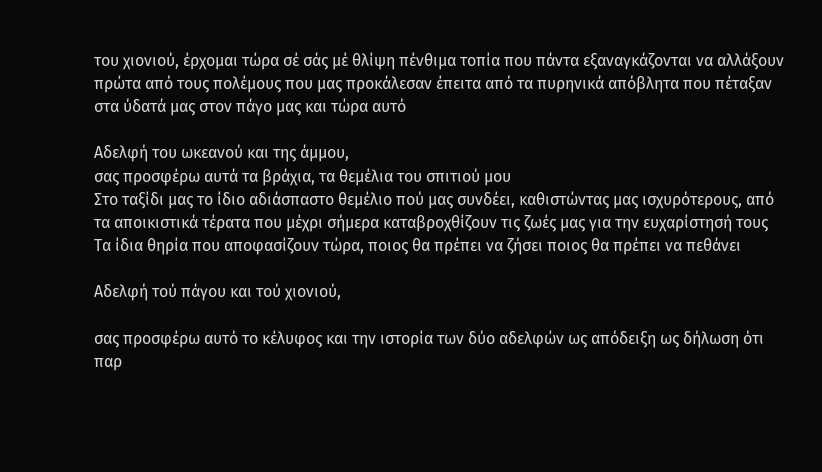του χιονιού, έρχομαι τώρα σέ σάς μέ θλίψη πένθιμα τοπία που πάντα εξαναγκάζονται να αλλάξουν
πρώτα από τους πολέμους που μας προκάλεσαν έπειτα από τα πυρηνικά απόβλητα που πέταξαν στα ύδατά μας στον πάγο μας και τώρα αυτό

Αδελφή του ωκεανού και της άμμου,
σας προσφέρω αυτά τα βράχια, τα θεμέλια του σπιτιού μου
Στο ταξίδι μας το ίδιο αδιάσπαστο θεμέλιο πού μας συνδέει, καθιστώντας μας ισχυρότερους, από τα αποικιστικά τέρατα που μέχρι σήμερα καταβροχθίζουν τις ζωές μας για την ευχαρίστησή τους
Τα ίδια θηρία που αποφασίζουν τώρα, ποιος θα πρέπει να ζήσει ποιος θα πρέπει να πεθάνει

Αδελφή τού πάγου και τού χιονιού,

σας προσφέρω αυτό το κέλυφος και την ιστορία των δύο αδελφών ως απόδειξη ως δήλωση ότι παρ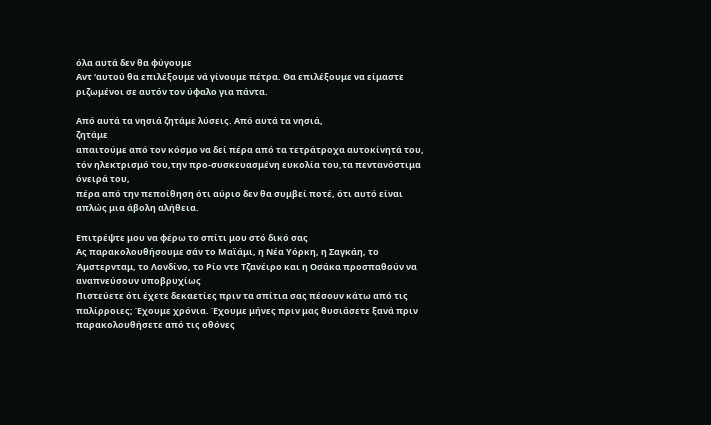όλα αυτά δεν θα φύγουμε
Αντ ‘αυτού θα επιλέξουμε νά γίνουμε πέτρα. Θα επιλέξουμε να είμαστε ριζωμένοι σε αυτόν τον ύφαλο για πάντα.

Από αυτά τα νησιά ζητάμε λύσεις. Από αυτά τα νησιά,
ζητάμε
απαιτούμε από τον κόσμο να δεί πέρα από τα τετράτροχα αυτοκίνητά του, τόν ηλεκτρισμό του,την προ-συσκευασμένη ευκολία του,τα πεντανόστιμα όνειρά του,
πέρα από την πεποίθηση ότι αύριο δεν θα συμβεί ποτέ, ότι αυτό είναι απλώς μια άβολη αλήθεια.

Επιτρέψτε μου να φέρω το σπίτι μου στό δικό σας
Ας παρακολουθήσουμε σάν το Μαϊάμι, η Νέα Υόρκη, η Σαγκάη, το Άμστερνταμ, το Λονδίνο, το Ρίο ντε Τζανέιρο και η Οσάκα προσπαθούν να αναπνεύσουν υποβρυχίως
Πιστεύετε ότι έχετε δεκαετίες πριν τα σπίτια σας πέσουν κάτω από τις παλίρροιες; Έχουμε χρόνια. Έχουμε μήνες πριν μας θυσιάσετε ξανά πριν παρακολουθήσετε από τις οθόνες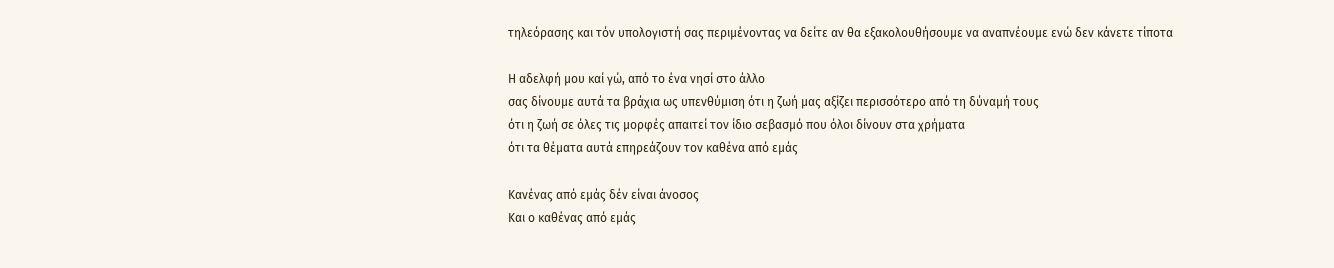τηλεόρασης και τόν υπολογιστή σας περιμένοντας να δείτε αν θα εξακολουθήσουμε να αναπνέουμε ενώ δεν κάνετε τίποτα

Η αδελφή μου καί γώ, από το ένα νησί στο άλλο
σας δίνουμε αυτά τα βράχια ως υπενθύμιση ότι η ζωή μας αξίζει περισσότερο από τη δύναμή τους
ότι η ζωή σε όλες τις μορφές απαιτεί τον ίδιο σεβασμό που όλοι δίνουν στα χρήματα
ότι τα θέματα αυτά επηρεάζουν τον καθένα από εμάς

Κανένας από εμάς δέν είναι άνοσος
Και ο καθένας από εμάς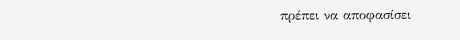πρέπει να αποφασίσει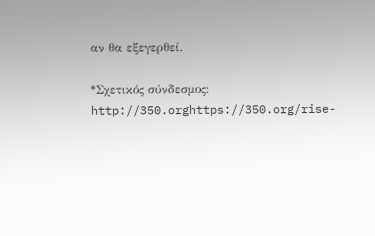αν θα εξεγερθεί.

*Σχετικός σύνδεσμος: http://350.orghttps://350.org/rise-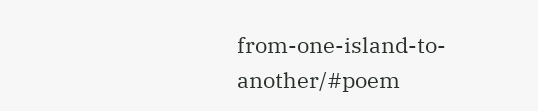from-one-island-to-another/#poem